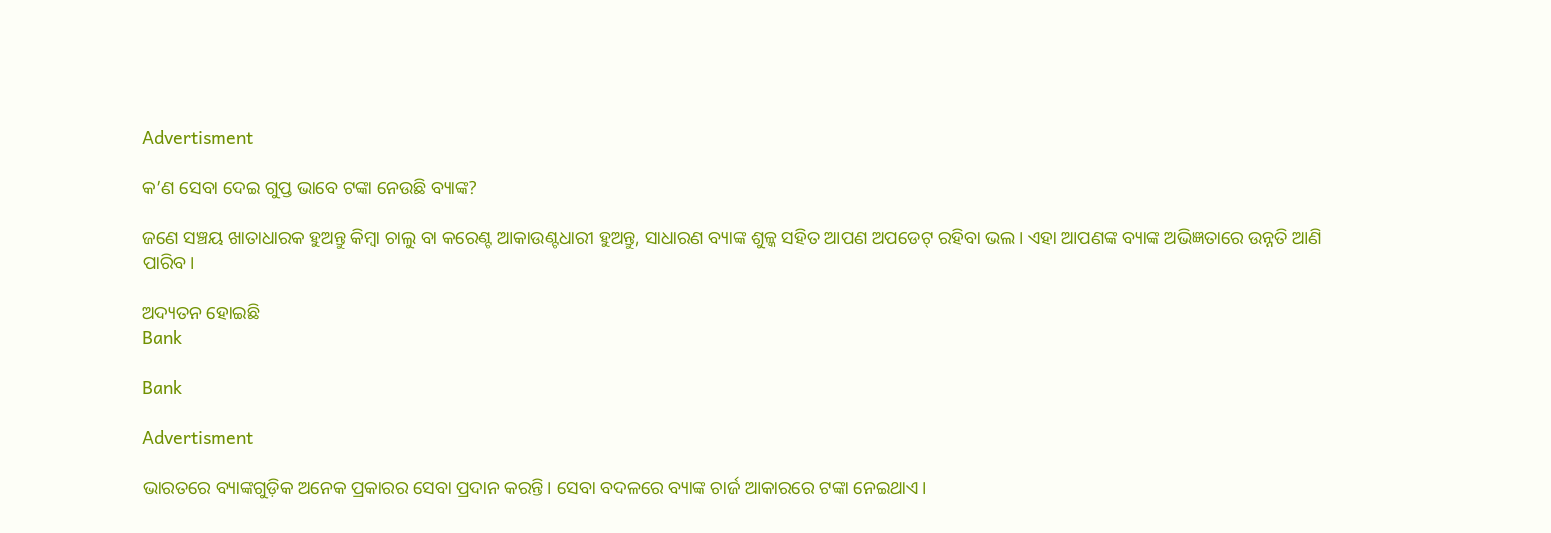Advertisment

କ’ଣ ସେବା ଦେଇ ଗୁପ୍ତ ଭାବେ ଟଙ୍କା ନେଉଛି ବ୍ୟାଙ୍କ?

ଜଣେ ସଞ୍ଚୟ ଖାତାଧାରକ ହୁଅନ୍ତୁ କିମ୍ବା ଚାଲୁ ବା କରେଣ୍ଟ ଆକାଉଣ୍ଟଧାରୀ ହୁଅନ୍ତୁ, ସାଧାରଣ ବ୍ୟାଙ୍କ ଶୁଳ୍କ ସହିତ ଆପଣ ଅପଡେଟ୍ ରହିବା ଭଲ। ଏହା ଆପଣଙ୍କ ବ୍ୟାଙ୍କ ଅଭିଜ୍ଞତାରେ ଉନ୍ନତି ଆଣି ପାରିବ।

ଅଦ୍ୟତନ ହୋଇଛି
Bank

Bank

Advertisment

ଭାରତରେ ବ୍ୟାଙ୍କଗୁଡ଼ିକ ଅନେକ ପ୍ରକାରର ସେବା ପ୍ରଦାନ କରନ୍ତି। ସେବା ବଦଳରେ ବ୍ୟାଙ୍କ ଚାର୍ଜ ଆକାରରେ ଟଙ୍କା ନେଇଥାଏ।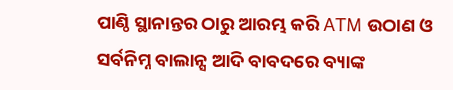ପାଣ୍ଠି ସ୍ଥାନାନ୍ତର ଠାରୁ ଆରମ୍ଭ କରି ATM ଉଠାଣ ଓ ସର୍ବନିମ୍ନ ବାଲାନ୍ସ ଆଦି ବାବଦରେ ବ୍ୟାଙ୍କ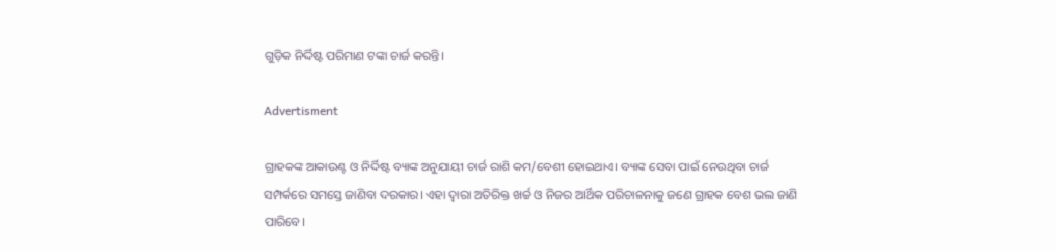ଗୁଡ଼ିକ ନିର୍ଦ୍ଦିଷ୍ଟ ପରିମାଣ ଟଙ୍କା ଚାର୍ଜ କରନ୍ତି।

Advertisment

ଗ୍ରାହକଙ୍କ ଆକାଉଣ୍ଟ ଓ ନିର୍ଦ୍ଦିଷ୍ଟ ବ୍ୟାଙ୍କ ଅନୁଯାୟୀ ଚାର୍ଜ ରାଶି କମ/ବେଶୀ ହୋଇଥାଏ। ବ୍ୟାଙ୍କ ସେବା ପାଇଁ ନେଉଥିବା ଚାର୍ଜ ସମ୍ପର୍କରେ ସମସ୍ତେ ଜାଣିବା ଦରକାର। ଏହା ଦ୍ୱାରା ଅତିରିକ୍ତ ଖର୍ଚ୍ଚ ଓ ନିଜର ଆର୍ଥିକ ପରିଚାଳନାକୁ ଜଣେ ଗ୍ରାହକ ବେଶ ଭଲ ଜାଣି ପାରିବେ।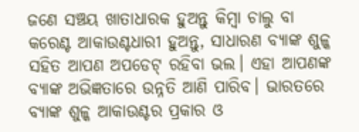ଜଣେ ସଞ୍ଚୟ ଖାତାଧାରକ ହୁଅନ୍ତୁ କିମ୍ବା ଚାଲୁ ବା କରେଣ୍ଟ ଆକାଉଣ୍ଟଧାରୀ ହୁଅନ୍ତୁ, ସାଧାରଣ ବ୍ୟାଙ୍କ ଶୁଳ୍କ ସହିତ ଆପଣ ଅପଡେଟ୍ ରହିବା ଭଲ। ଏହା ଆପଣଙ୍କ ବ୍ୟାଙ୍କ ଅଭିଜ୍ଞତାରେ ଉନ୍ନତି ଆଣି ପାରିବ। ଭାରତରେ ବ୍ୟାଙ୍କ ଶୁଳ୍କ ଆକାଉଣ୍ଟର ପ୍ରକାର ଓ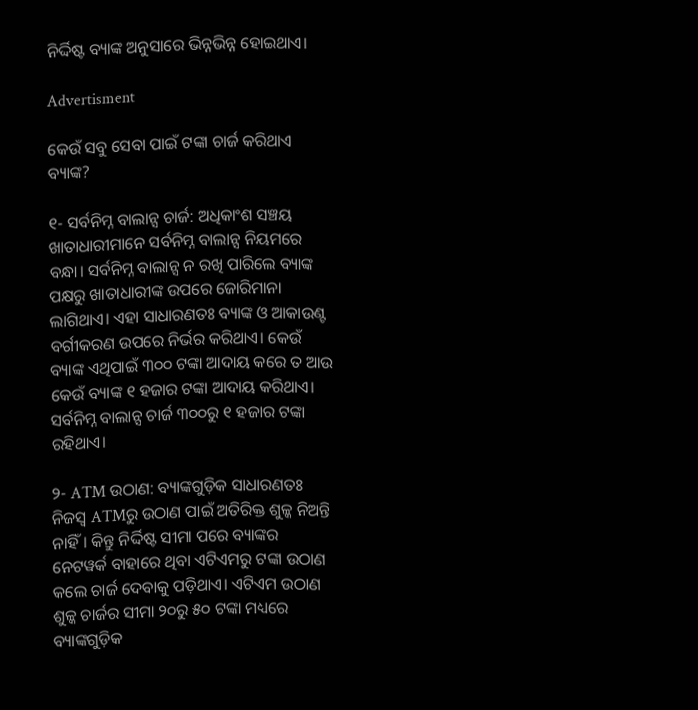ନିର୍ଦ୍ଦିଷ୍ଟ ବ୍ୟାଙ୍କ ଅନୁସାରେ ଭିନ୍ନଭିନ୍ନ ହୋଇଥାଏ।

Advertisment

କେଉଁ ସବୁ ସେବା ପାଇଁ ଟଙ୍କା ଚାର୍ଜ କରିଥାଏ ବ୍ୟାଙ୍କ?

୧- ସର୍ବନିମ୍ନ ବାଲାନ୍ସ ଚାର୍ଜ: ଅଧିକାଂଶ ସଞ୍ଚୟ ଖାତାଧାରୀମାନେ ସର୍ବନିମ୍ନ ବାଲାନ୍ସ ନିୟମରେ ବନ୍ଧା। ସର୍ବନିମ୍ନ ବାଲାନ୍ସ ନ ରଖି ପାରିଲେ ବ୍ୟାଙ୍କ ପକ୍ଷରୁ ଖାତାଧାରୀଙ୍କ ଉପରେ ଜୋରିମାନା ଲାଗିଥାଏ। ଏହା ସାଧାରଣତଃ ବ୍ୟାଙ୍କ ଓ ଆକାଉଣ୍ଟ ବର୍ଗୀକରଣ ଉପରେ ନିର୍ଭର କରିଥାଏ। କେଉଁ ବ୍ୟାଙ୍କ ଏଥିପାଇଁ ୩୦୦ ଟଙ୍କା ଆଦାୟ କରେ ତ ଆଉ କେଉଁ ବ୍ୟାଙ୍କ ୧ ହଜାର ଟଙ୍କା ଆଦାୟ କରିଥାଏ। ସର୍ବନିମ୍ନ ବାଲାନ୍ସ ଚାର୍ଜ ୩୦୦ରୁ ୧ ହଜାର ଟଙ୍କା ରହିଥାଏ।

୨- ATM ଉଠାଣ: ବ୍ୟାଙ୍କଗୁଡ଼ିକ ସାଧାରଣତଃ ନିଜସ୍ୱ ATMରୁ ଉଠାଣ ପାଇଁ ଅତିରିକ୍ତ ଶୁଳ୍କ ନିଅନ୍ତି ନାହିଁ। କିନ୍ତୁ ନିର୍ଦ୍ଦିଷ୍ଟ ସୀମା ପରେ ବ୍ୟାଙ୍କର ନେଟୱର୍କ ବାହାରେ ଥିବା ଏଟିଏମରୁ ଟଙ୍କା ଉଠାଣ କଲେ ଚାର୍ଜ ଦେବାକୁ ପଡ଼ିଥାଏ। ଏଟିଏମ ଉଠାଣ ଶୁଳ୍କ ଚାର୍ଜର ସୀମା ୨୦ରୁ ୫୦ ଟଙ୍କା ମଧ୍ୟରେ ବ୍ୟାଙ୍କଗୁଡ଼ିକ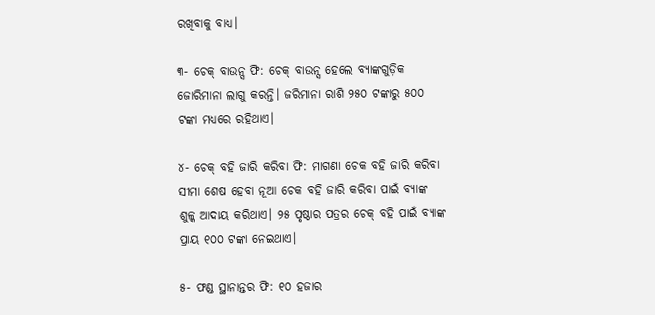ରଖିବାକୁ ବାଧ୍ୟ।

୩- ଚେକ୍ ବାଉନ୍ସ ଫି: ଚେକ୍ ବାଉନ୍ସ ହେଲେ ବ୍ୟାଙ୍କଗୁଡ଼ିକ ଜୋରିମାନା ଲାଗୁ କରନ୍ତି। ଜରିମାନା ରାଶି ୨୫୦ ଟଙ୍କାରୁ ୫୦୦ ଟଙ୍କା ମଧ୍ୟରେ ରହିଥାଏ।

୪- ଚେକ୍ ବହି ଜାରି କରିବା ଫି: ମାଗଣା ଚେକ ବହି ଜାରି କରିବା ସୀମା ଶେଷ ହେବା ନୂଆ ଚେକ ବହି ଜାରି କରିବା ପାଇଁ ବ୍ୟାଙ୍କ ଶୁଳ୍କ ଆଦାୟ କରିଥାଏ। ୨୫ ପୃଷ୍ଠାର ପତ୍ରର ଚେକ୍ ବହି ପାଇଁ ବ୍ୟାଙ୍କ ପ୍ରାୟ ୧୦୦ ଟଙ୍କା ନେଇଥାଏ।

୫- ଫଣ୍ଡ ସ୍ଥାନାନ୍ତର ଫି: ୧୦ ହଜାର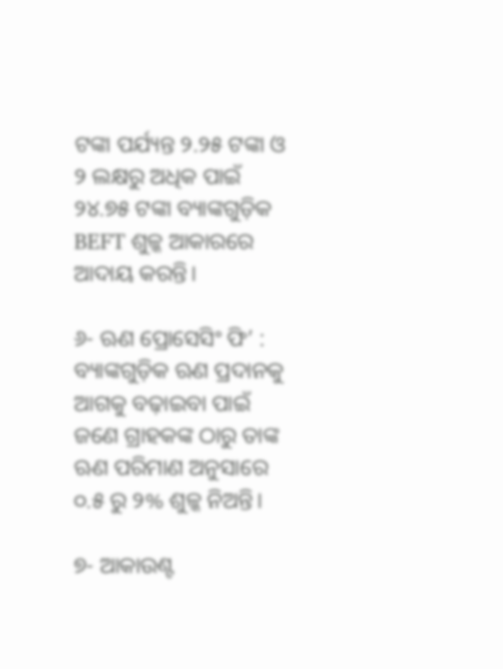ଟଙ୍କା ପର୍ଯ୍ୟନ୍ତ ୨.୨୫ ଟଙ୍କା ଓ ୨ ଲକ୍ଷରୁ ଅଧିକ ପାଇଁ ୨୪.୭୫ ଟଙ୍କା ବ୍ୟାଙ୍କଗୁଡ଼ିକ BEFT ଶୁଳ୍କ ଆକାରରେ ଆଦାୟ କରନ୍ତି।

୬- ଋଣ ପ୍ରୋସେସିଂ ଫି’ : ବ୍ୟାଙ୍କଗୁଡ଼ିକ ଋଣ ପ୍ରଦାନକୁ ଆଗକୁ ବଢ଼ାଇବା ପାଇଁ ଜଣେ ଗ୍ରାହକଙ୍କ ଠାରୁ ତାଙ୍କ ଋଣ ପରିମାଣ ଅନୁସାରେ ୦.୫ ରୁ ୨% ଶୁଳ୍କ ନିଅନ୍ତି।

୭- ଆକାଉଣ୍ଟ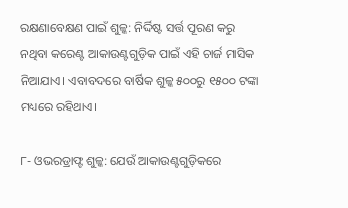ରକ୍ଷଣାବେକ୍ଷଣ ପାଇଁ ଶୁଳ୍କ: ନିର୍ଦ୍ଦିଷ୍ଟ ସର୍ତ୍ତ ପୂରଣ କରୁ ନଥିବା କରେଣ୍ଟ ଆକାଉଣ୍ଟଗୁଡ଼ିକ ପାଇଁ ଏହି ଚାର୍ଜ ମାସିକ ନିଆଯାଏ। ଏବାବଦରେ ବାର୍ଷିକ ଶୁଳ୍କ ୫୦୦ରୁ ୧୫୦୦ ଟଙ୍କା ମଧ୍ୟରେ ରହିଥାଏ।

୮- ଓଭରଡ୍ରାଫ୍ଟ ଶୁଳ୍କ: ଯେଉଁ ଆକାଉଣ୍ଟଗୁଡ଼ିକରେ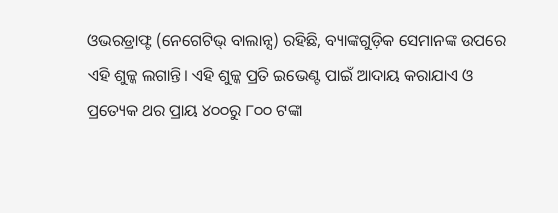ଓଭରଡ୍ରାଫ୍ଟ (ନେଗେଟିଭ୍ ବାଲାନ୍ସ) ରହିଛି, ବ୍ୟାଙ୍କଗୁଡ଼ିକ ସେମାନଙ୍କ ଉପରେ ଏହି ଶୁଳ୍କ ଲଗାନ୍ତି। ଏହି ଶୁଳ୍କ ପ୍ରତି ଇଭେଣ୍ଟ ପାଇଁ ଆଦାୟ କରାଯାଏ ଓ ପ୍ରତ୍ୟେକ ଥର ପ୍ରାୟ ୪୦୦ରୁ ୮୦୦ ଟଙ୍କା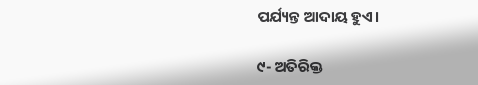ପର୍ଯ୍ୟନ୍ତ ଆଦାୟ ହୁଏ।

୯- ଅତିରିକ୍ତ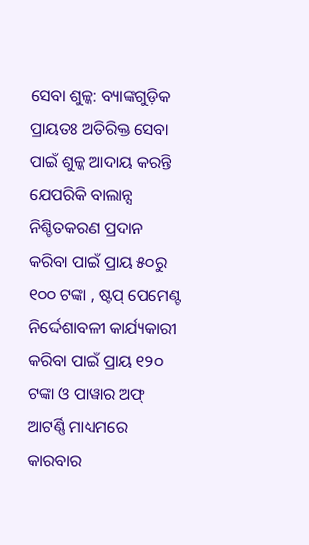ସେବା ଶୁଳ୍କ: ବ୍ୟାଙ୍କଗୁଡ଼ିକ ପ୍ରାୟତଃ ଅତିରିକ୍ତ ସେବା ପାଇଁ ଶୁଳ୍କ ଆଦାୟ କରନ୍ତି ଯେପରିକି ବାଲାନ୍ସ ନିଶ୍ଚିତକରଣ ପ୍ରଦାନ କରିବା ପାଇଁ ପ୍ରାୟ ୫୦ରୁ ୧୦୦ ଟଙ୍କା , ଷ୍ଟପ୍ ପେମେଣ୍ଟ ନିର୍ଦ୍ଦେଶାବଳୀ କାର୍ଯ୍ୟକାରୀ କରିବା ପାଇଁ ପ୍ରାୟ ୧୨୦ ଟଙ୍କା ଓ ପାୱାର ଅଫ୍ ଆଟର୍ଣ୍ଣି ମାଧ୍ୟମରେ କାରବାର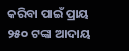କରିବା ପାଇଁ ପ୍ରାୟ ୨୫୦ ଟଙ୍କା ଆଦାୟ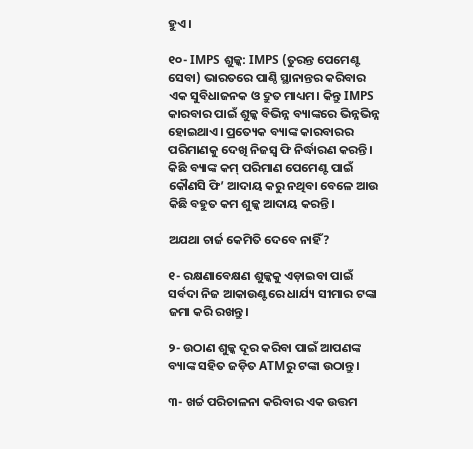ହୁଏ।

୧୦- IMPS ଶୁଳ୍କ: IMPS (ତୁରନ୍ତ ପେମେଣ୍ଟ ସେବା) ଭାରତରେ ପାଣ୍ଠି ସ୍ଥାନାନ୍ତର କରିବାର ଏକ ସୁବିଧାଜନକ ଓ ଦ୍ରୁତ ମାଧ୍ୟମ। କିନ୍ତୁ IMPS କାରବାର ପାଇଁ ଶୁଳ୍କ ବିଭିନ୍ନ ବ୍ୟାଙ୍କରେ ଭିନ୍ନଭିନ୍ନ ହୋଇଥାଏ। ପ୍ରତ୍ୟେକ ବ୍ୟାଙ୍କ କାରବାରର ପରିମାଣକୁ ଦେଖି ନିଜସ୍ୱ ଫି ନିର୍ଦ୍ଧାରଣ କରନ୍ତି। କିଛି ବ୍ୟାଙ୍କ କମ୍ ପରିମାଣ ପେମେଣ୍ଟ ପାଇଁ କୌଣସି ଫି’ ଆଦାୟ କରୁ ନଥିବା ବେଳେ ଆଉ କିଛି ବହୁତ କମ ଶୁଳ୍କ ଆଦାୟ କରନ୍ତି।

ଅଯଥା ଚାର୍ଜ କେମିତି ଦେବେ ନାହିଁ?

୧- ରକ୍ଷଣାବେକ୍ଷଣ ଶୁଳ୍କକୁ ଏଡ଼ାଇବା ପାଇଁ ସର୍ବଦା ନିଜ ଆକାଉଣ୍ଟରେ ଧାର୍ଯ୍ୟ ସୀମାର ଟଙ୍କା ଜମା କରି ରଖନ୍ତୁ।

୨- ଉଠାଣ ଶୁଳ୍କ ଦୂର କରିବା ପାଇଁ ଆପଣଙ୍କ ବ୍ୟାଙ୍କ ସହିତ ଜଡ଼ିତ ATMରୁ ଟଙ୍କା ଉଠାନ୍ତୁ।

୩- ଖର୍ଚ୍ଚ ପରିଚାଳନା କରିବାର ଏକ ଉତ୍ତମ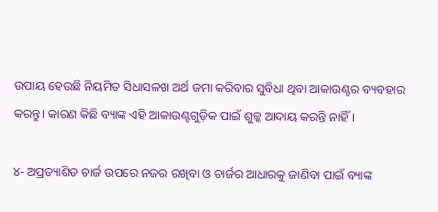ଉପାୟ ହେଉଛି ନିୟମିତ ସିଧାସଳଖ ଅର୍ଥ ଜମା କରିବାର ସୁବିଧା ଥିବା ଆକାଉଣ୍ଟର ବ୍ୟବହାର କରନ୍ତୁ। କାରଣ କିଛି ବ୍ୟାଙ୍କ ଏହି ଆକାଉଣ୍ଟଗୁଡ଼ିକ ପାଇଁ ଶୁଳ୍କ ଆଦାୟ କରନ୍ତି ନାହିଁ।

୪- ଅପ୍ରତ୍ୟାଶିତ ଚାର୍ଜ ଉପରେ ନଜର ରଖିବା ଓ ଚାର୍ଜର ଆଧାରକୁ ଜାଣିବା ପାଇଁ ବ୍ୟାଙ୍କ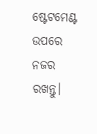ଷ୍ଟେଟମେଣ୍ଟ ଉପରେ ନଜର ରଖନ୍ତୁ।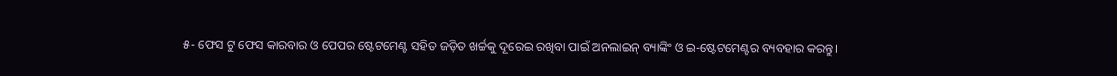୫- ଫେସ ଟୁ ଫେସ କାରବାର ଓ ପେପର ଷ୍ଟେଟମେଣ୍ଟ ସହିତ ଜଡ଼ିତ ଖର୍ଚ୍ଚକୁ ଦୂରେଇ ରଖିବା ପାଇଁ ଅନଲାଇନ୍ ବ୍ୟାଙ୍କିଂ ଓ ଇ-ଷ୍ଟେଟମେଣ୍ଟର ବ୍ୟବହାର କରନ୍ତୁ।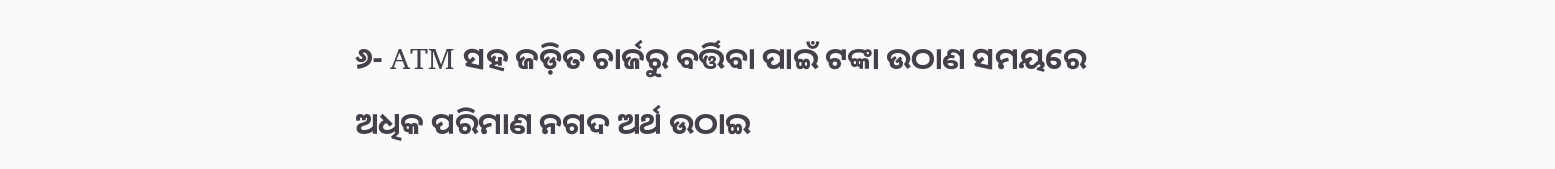୬- ATM ସହ ଜଡ଼ିତ ଚାର୍ଜରୁ ବର୍ତ୍ତିବା ପାଇଁ ଟଙ୍କା ଉଠାଣ ସମୟରେ ଅଧିକ ପରିମାଣ ନଗଦ ଅର୍ଥ ଉଠାଇ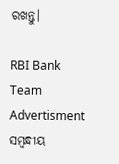ରଖନ୍ତୁ।

RBI Bank Team
Advertisment
ସମ୍ବନ୍ଧୀୟ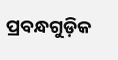ପ୍ରବନ୍ଧଗୁଡ଼ିକ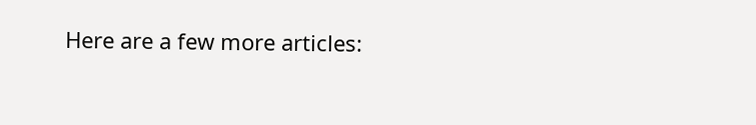Here are a few more articles: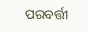ପରବର୍ତ୍ତୀ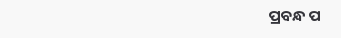ପ୍ରବନ୍ଧ ପ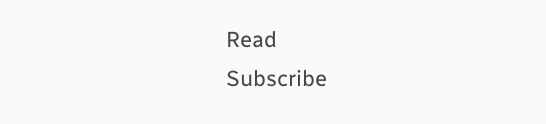Read
Subscribe